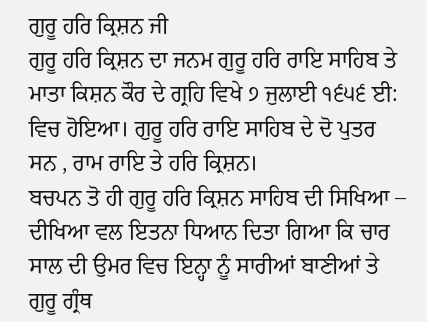ਗੁਰੂ ਹਰਿ ਕ੍ਰਿਸ਼ਨ ਜੀ
ਗੁਰੂ ਹਰਿ ਕ੍ਰਿਸ਼ਨ ਦਾ ਜਨਮ ਗੁਰੂ ਹਰਿ ਰਾਇ ਸਾਹਿਬ ਤੇ ਮਾਤਾ ਕਿਸ਼ਨ ਕੌਰ ਦੇ ਗ੍ਰਹਿ ਵਿਖੇ ੭ ਜੁਲਾਈ ੧੬੫੬ ਈ: ਵਿਚ ਹੋਇਆ। ਗੁਰੂ ਹਰਿ ਰਾਇ ਸਾਹਿਬ ਦੇ ਦੋ ਪੁਤਰ ਸਨ , ਰਾਮ ਰਾਇ ਤੇ ਹਰਿ ਕ੍ਰਿਸ਼ਨ।
ਬਚਪਨ ਤੋ ਹੀ ਗੁਰੂ ਹਰਿ ਕ੍ਰਿਸ਼ਨ ਸਾਹਿਬ ਦੀ ਸਿਖਿਆ – ਦੀਖਿਆ ਵਲ ਇਤਨਾ ਧਿਆਨ ਦਿਤਾ ਗਿਆ ਕਿ ਚਾਰ ਸਾਲ ਦੀ ਉਮਰ ਵਿਚ ਇਨ੍ਹਾ ਨੂੰ ਸਾਰੀਆਂ ਬਾਣੀਆਂ ਤੇ ਗੁਰੂ ਗ੍ਰੰਥ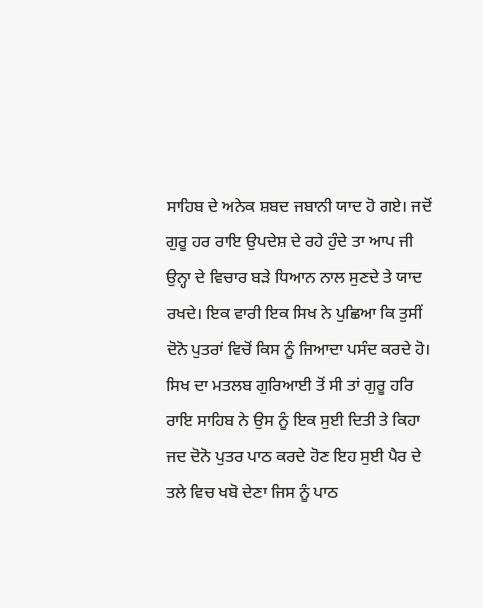ਸਾਹਿਬ ਦੇ ਅਨੇਕ ਸ਼ਬਦ ਜਬਾਨੀ ਯਾਦ ਹੋ ਗਏ। ਜਦੋਂ ਗੁਰੂ ਹਰ ਰਾਇ ਉਪਦੇਸ਼ ਦੇ ਰਹੇ ਹੁੰਦੇ ਤਾ ਆਪ ਜੀ ਉਨ੍ਹਾ ਦੇ ਵਿਚਾਰ ਬੜੇ ਧਿਆਨ ਨਾਲ ਸੁਣਦੇ ਤੇ ਯਾਦ ਰਖਦੇ। ਇਕ ਵਾਰੀ ਇਕ ਸਿਖ ਨੇ ਪੁਛਿਆ ਕਿ ਤੁਸੀਂ ਦੋਨੋ ਪੁਤਰਾਂ ਵਿਚੋਂ ਕਿਸ ਨੂੰ ਜਿਆਦਾ ਪਸੰਦ ਕਰਦੇ ਹੋ। ਸਿਖ ਦਾ ਮਤਲਬ ਗੁਰਿਆਈ ਤੋਂ ਸੀ ਤਾਂ ਗੁਰੂ ਹਰਿ ਰਾਇ ਸਾਹਿਬ ਨੇ ਉਸ ਨੂੰ ਇਕ ਸੁਈ ਦਿਤੀ ਤੇ ਕਿਹਾ ਜਦ ਦੋਨੋ ਪੁਤਰ ਪਾਠ ਕਰਦੇ ਹੋਣ ਇਹ ਸੁਈ ਪੈਰ ਦੇ ਤਲੇ ਵਿਚ ਖਬੋ ਦੇਣਾ ਜਿਸ ਨੂੰ ਪਾਠ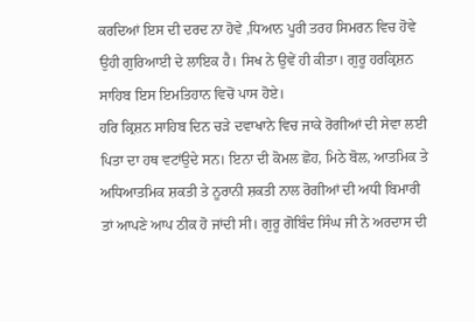ਕਰਦਿਆਂ ਇਸ ਦੀ ਦਰਦ ਨਾ ਹੋਵੇ ,ਧਿਆਨ ਪੂਰੀ ਤਰਹ ਸਿਮਰਨ ਵਿਚ ਹੋਵੇ ਉਹੀ ਗੁਰਿਆਈ ਦੇ ਲਾਇਕ ਹੈ। ਸਿਖ ਨੇ ਉਵੇਂ ਹੀ ਕੀਤਾ। ਗੁਰੂ ਹਰਕ੍ਰਿਸ਼ਨ ਸਾਹਿਬ ਇਸ ਇਮਤਿਹਾਨ ਵਿਚੋਂ ਪਾਸ ਹੋਏ।
ਹਰਿ ਕ੍ਰਿਸ਼ਨ ਸਾਹਿਬ ਦਿਨ ਚੜੇ ਦਵਾਖਾਨੇ ਵਿਚ ਜਾਕੇ ਰੋਗੀਆਂ ਦੀ ਸੇਵਾ ਲਈ ਪਿਤਾ ਦਾ ਹਥ ਵਟਾਂਉਦੇ ਸਨ। ਇਨਾ ਦੀ ਕੋਮਲ ਛੋਹ, ਮਿਠੇ ਬੋਲ, ਆਤਮਿਕ ਤੇ ਅਧਿਆਤਮਿਕ ਸ਼ਕਤੀ ਤੇ ਨੂਰਾਨੀ ਸ਼ਕਤੀ ਨਾਲ ਰੋਗੀਆਂ ਦੀ ਅਧੀ ਬਿਮਾਰੀ ਤਾਂ ਆਪਣੇ ਆਪ ਠੀਕ ਹੋ ਜਾਂਦੀ ਸੀ। ਗੁਰੂ ਗੋਬਿੰਦ ਸਿੰਘ ਜੀ ਨੇ ਅਰਦਾਸ ਦੀ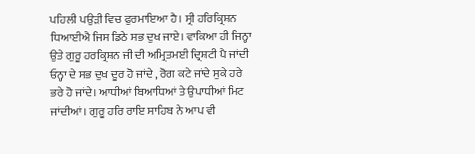ਪਹਿਲੀ ਪਉੜੀ ਵਿਚ ਫੁਰਮਾਇਆ ਹੈ। ਸ੍ਰੀ ਹਰਿਕ੍ਰਿਸ਼ਨ ਧਿਆਈਐ ਜਿਸ ਡਿਠੇ ਸਭ ਦੁਖ ਜਾਏ। ਵਾਕਿਆ ਹੀ ਜਿਨ੍ਹਾ ਉਤੇ ਗੁਰੂ ਹਰਕ੍ਰਿਸ਼ਨ ਜੀ ਦੀ ਅਮ੍ਰਿਤਮਈ ਦ੍ਰਿਸ਼ਟੀ ਪੈ ਜਾਂਦੀ ਓਨ੍ਹਾ ਦੇ ਸਭ ਦੁਖ ਦੂਰ ਹੋ ਜਾਂਦੇ , ਰੋਗ ਕਟੇ ਜਾਂਦੇ ਸੁਕੇ ਹਰੇ ਭਰੇ ਹੋ ਜਾਂਦੇ। ਆਧੀਆਂ ਬਿਆਧਿਆਂ ਤੇ ਉਪਾਧੀਆਂ ਮਿਟ ਜਾਂਦੀਆਂ। ਗੁਰੂ ਹਰਿ ਰਾਇ ਸਾਹਿਬ ਨੇ ਆਪ ਵੀ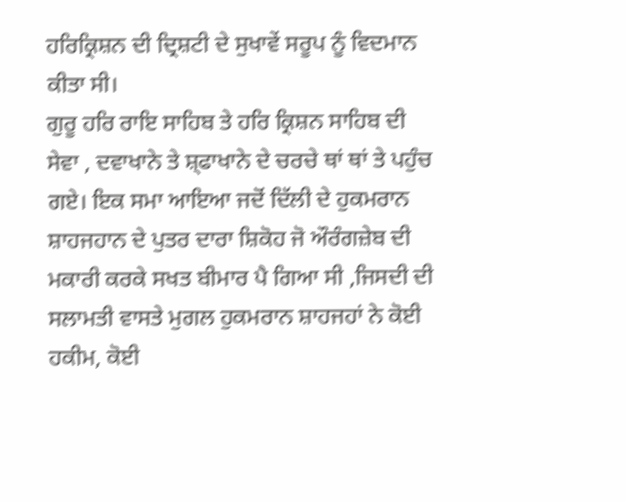ਹਰਿਕ੍ਰਿਸ਼ਨ ਦੀ ਦ੍ਰਿਸ਼ਟੀ ਦੇ ਸੁਖਾਵੇਂ ਸਰੂਪ ਨੂੰ ਵਿਦਮਾਨ ਕੀਤਾ ਸੀ।
ਗੁਰੂ ਹਰਿ ਰਾਇ ਸਾਹਿਬ ਤੇ ਹਰਿ ਕ੍ਰਿਸ਼ਨ ਸਾਹਿਬ ਦੀ ਸੇਵਾ , ਦਵਾਖਾਨੇ ਤੇ ਸ਼੍ਫਾਖਾਨੇ ਦੇ ਚਰਚੇ ਥਾਂ ਥਾਂ ਤੇ ਪਹੁੰਚ ਗਏ। ਇਕ ਸਮਾ ਆਇਆ ਜਦੋਂ ਦਿੱਲੀ ਦੇ ਹੁਕਮਰਾਨ ਸ਼ਾਹਜਹਾਨ ਦੇ ਪੁਤਰ ਦਾਰਾ ਸ਼ਿਕੋਹ ਜੋ ਔਰੰਗਜ਼ੇਬ ਦੀ ਮਕਾਰੀ ਕਰਕੇ ਸਖਤ ਬੀਮਾਰ ਪੈ ਗਿਆ ਸੀ ,ਜਿਸਦੀ ਦੀ ਸਲਾਮਤੀ ਵਾਸਤੇ ਮੁਗਲ ਹੁਕਮਰਾਨ ਸ਼ਾਹਜਹਾਂ ਨੇ ਕੋਈ ਹਕੀਮ, ਕੋਈ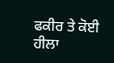ਫਕੀਰ ਤੇ ਕੋਈ ਹੀਲਾ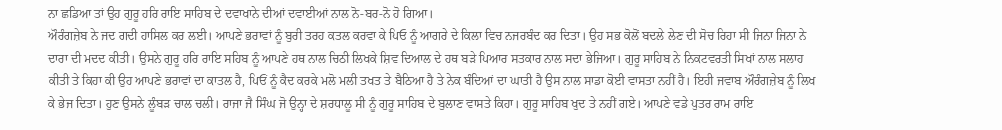ਨਾ ਛਡਿਆ ਤਾਂ ਉਹ ਗੁਰੂ ਹਰਿ ਰਾਇ ਸਾਹਿਬ ਦੇ ਦਵਾਖਾਨੇ ਦੀਆਂ ਦਵਾਈਆਂ ਨਾਲ ਨੋ-ਬਰ-ਨੋ ਹੋ ਗਿਆ।
ਔਰੰਗਜ਼ੇਬ ਨੇ ਜਦ ਗਦੀ ਹਾਸਿਲ ਕਰ ਲਈ। ਆਪਣੇ ਭਰਾਵਾਂ ਨੂੰ ਬੁਰੀ ਤਰਹ ਕਤਲ ਕਰਵਾ ਕੇ ਪਿਓ ਨੂੰ ਆਗਰੇ ਦੇ ਕਿਲਾ ਵਿਚ ਨਜਰਬੰਦ ਕਰ ਦਿਤਾ। ਉਹ ਸਭ ਕੋਲੋਂ ਬਦਲੇ ਲੇਣ ਦੀ ਸੋਚ ਰਿਹਾ ਸੀ ਜਿਨਾ ਜਿਨਾ ਨੇ ਦਾਰਾ ਦੀ ਮਦਦ ਕੀਤੀ। ਉਸਨੇ ਗੁਰੂ ਹਰਿ ਰਾਇ ਸਹਿਬ ਨੂੰ ਆਪਣੇ ਹਥ ਨਾਲ ਚਿਠੀ ਲਿਖਕੇ ਸ਼ਿਵ ਦਿਆਲ ਦੇ ਹਥ ਬੜੇ ਪਿਆਰ ਸਤਕਾਰ ਨਾਲ ਸਦਾ ਭੇਜਿਆ। ਗੁਰੂ ਸਾਹਿਬ ਨੇ ਨਿਕਟਵਰਤੀ ਸਿਖਾਂ ਨਾਲ ਸਲਾਹ ਕੀਤੀ ਤੇ ਕਿਹਾ ਕੀ ਉਹ ਆਪਣੇ ਭਰਾਵਾਂ ਦਾ ਕਾਤਲ ਹੈ, ਪਿਓਂ ਨੂੰ ਕੈਦ ਕਰਕੇ ਮਲੋ ਮਲੀ ਤਖਤ ਤੇ ਬੈਠਿਆ ਹੈ ਤੇ ਨੇਕ ਬੰਦਿਆਂ ਦਾ ਘਾਤੀ ਹੈ ਉਸ ਨਾਲ ਸਾਡਾ ਕੋਈ ਵਾਸਤਾ ਨਹੀਂ ਹੈ। ਇਹੀ ਜਵਾਬ ਔਰੰਗਜ਼ੇਬ ਨੂੰ ਲਿਖ ਕੇ ਭੇਜ ਦਿਤਾ। ਹੁਣ ਉਸਨੇ ਲੂੰਬੜ ਚਾਲ ਚਲੀ। ਰਾਜਾ ਜੈ ਸਿੰਘ ਜੋ ਉਨ੍ਹਾ ਦੇ ਸ਼ਰਧਾਲੂ ਸੀ ਨੂੰ ਗੁਰੂ ਸਾਹਿਬ ਦੇ ਬੁਲਾਣ ਵਾਸਤੇ ਕਿਹਾ। ਗੁਰੂ ਸਾਹਿਬ ਖੁਦ ਤੇ ਨਹੀਂ ਗਏ। ਆਪਣੇ ਵਡੇ ਪੁਤਰ ਰਾਮ ਰਾਇ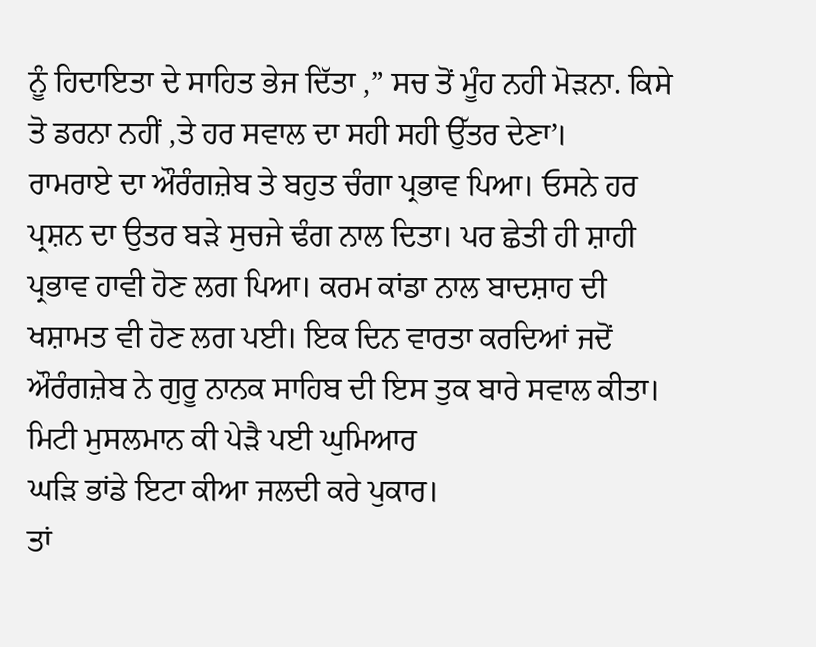ਨੂੰ ਹਿਦਾਇਤਾ ਦੇ ਸਾਹਿਤ ਭੇਜ ਦਿੱਤਾ ,” ਸਚ ਤੋਂ ਮੂੰਹ ਨਹੀ ਮੋੜਨਾ. ਕਿਸੇ ਤੋ ਡਰਨਾ ਨਹੀਂ ,ਤੇ ਹਰ ਸਵਾਲ ਦਾ ਸਹੀ ਸਹੀ ਉੱਤਰ ਦੇਣਾ’।
ਰਾਮਰਾਏ ਦਾ ਔਰੰਗਜ਼ੇਬ ਤੇ ਬਹੁਤ ਚੰਗਾ ਪ੍ਰਭਾਵ ਪਿਆ। ਓਸਨੇ ਹਰ ਪ੍ਰਸ਼ਨ ਦਾ ਉਤਰ ਬੜੇ ਸੁਚਜੇ ਢੰਗ ਨਾਲ ਦਿਤਾ। ਪਰ ਛੇਤੀ ਹੀ ਸ਼ਾਹੀ ਪ੍ਰਭਾਵ ਹਾਵੀ ਹੋਣ ਲਗ ਪਿਆ। ਕਰਮ ਕਾਂਡਾ ਨਾਲ ਬਾਦਸ਼ਾਹ ਦੀ ਖਸ਼ਾਮਤ ਵੀ ਹੋਣ ਲਗ ਪਈ। ਇਕ ਦਿਨ ਵਾਰਤਾ ਕਰਦਿਆਂ ਜਦੋਂ ਔਰੰਗਜ਼ੇਬ ਨੇ ਗੁਰੂ ਨਾਨਕ ਸਾਹਿਬ ਦੀ ਇਸ ਤੁਕ ਬਾਰੇ ਸਵਾਲ ਕੀਤਾ।
ਮਿਟੀ ਮੁਸਲਮਾਨ ਕੀ ਪੇੜੈ ਪਈ ਘੁਮਿਆਰ
ਘੜਿ ਭਾਂਡੇ ਇਟਾ ਕੀਆ ਜਲਦੀ ਕਰੇ ਪੁਕਾਰ।
ਤਾਂ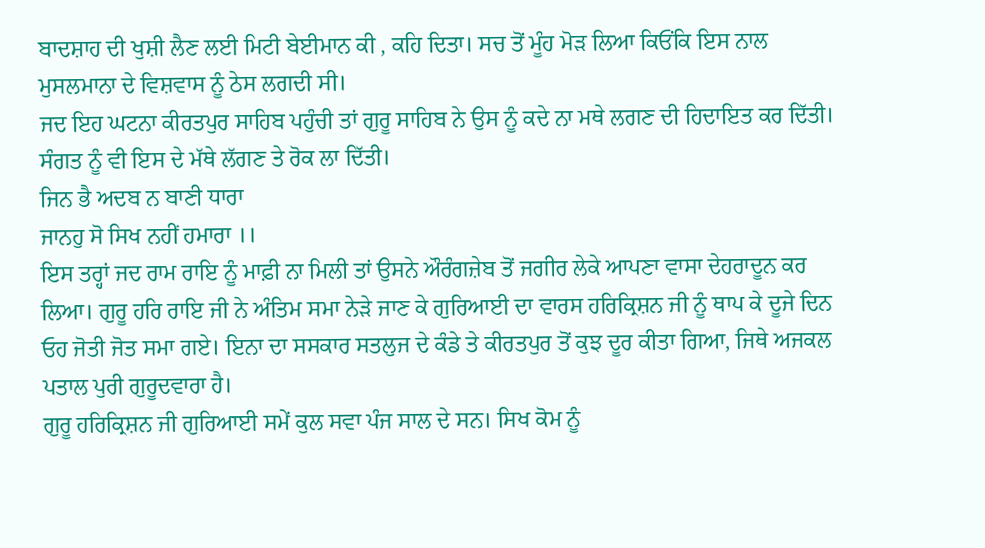ਬਾਦਸ਼ਾਹ ਦੀ ਖੁਸ਼ੀ ਲੈਣ ਲਈ ਮਿਟੀ ਬੇਈਮਾਨ ਕੀ , ਕਹਿ ਦਿਤਾ। ਸਚ ਤੋਂ ਮੂੰਹ ਮੋੜ ਲਿਆ ਕਿਓਂਕਿ ਇਸ ਨਾਲ ਮੁਸਲਮਾਨਾ ਦੇ ਵਿਸ਼ਵਾਸ ਨੂੰ ਠੇਸ ਲਗਦੀ ਸੀ।
ਜਦ ਇਹ ਘਟਨਾ ਕੀਰਤਪੁਰ ਸਾਹਿਬ ਪਹੁੰਚੀ ਤਾਂ ਗੁਰੂ ਸਾਹਿਬ ਨੇ ਉਸ ਨੂੰ ਕਦੇ ਨਾ ਮਥੇ ਲਗਣ ਦੀ ਹਿਦਾਇਤ ਕਰ ਦਿੱਤੀ। ਸੰਗਤ ਨੂੰ ਵੀ ਇਸ ਦੇ ਮੱਥੇ ਲੱਗਣ ਤੇ ਰੋਕ ਲਾ ਦਿੱਤੀ।
ਜਿਨ ਭੈ ਅਦਬ ਨ ਬਾਣੀ ਧਾਰਾ
ਜਾਨਹੁ ਸੋ ਸਿਖ ਨਹੀਂ ਹਮਾਰਾ ।।
ਇਸ ਤਰ੍ਹਾਂ ਜਦ ਰਾਮ ਰਾਇ ਨੂੰ ਮਾਫ਼ੀ ਨਾ ਮਿਲੀ ਤਾਂ ਉਸਨੇ ਔਰੰਗਜ਼ੇਬ ਤੋਂ ਜਗੀਰ ਲੇਕੇ ਆਪਣਾ ਵਾਸਾ ਦੇਹਰਾਦੂਨ ਕਰ ਲਿਆ। ਗੁਰੂ ਹਰਿ ਰਾਇ ਜੀ ਨੇ ਅੰਤਿਮ ਸਮਾ ਨੇੜੇ ਜਾਣ ਕੇ ਗੁਰਿਆਈ ਦਾ ਵਾਰਸ ਹਰਿਕ੍ਰਿਸ਼ਨ ਜੀ ਨੂੰ ਥਾਪ ਕੇ ਦੂਜੇ ਦਿਨ ਓਹ ਜੋਤੀ ਜੋਤ ਸਮਾ ਗਏ। ਇਨਾ ਦਾ ਸਸਕਾਰ ਸਤਲੁਜ ਦੇ ਕੰਡੇ ਤੇ ਕੀਰਤਪੁਰ ਤੋਂ ਕੁਝ ਦੂਰ ਕੀਤਾ ਗਿਆ, ਜਿਥੇ ਅਜਕਲ ਪਤਾਲ ਪੁਰੀ ਗੁਰੂਦਵਾਰਾ ਹੈ।
ਗੁਰੂ ਹਰਿਕ੍ਰਿਸ਼ਨ ਜੀ ਗੁਰਿਆਈ ਸਮੇਂ ਕੁਲ ਸਵਾ ਪੰਜ ਸਾਲ ਦੇ ਸਨ। ਸਿਖ ਕੋਮ ਨੂੰ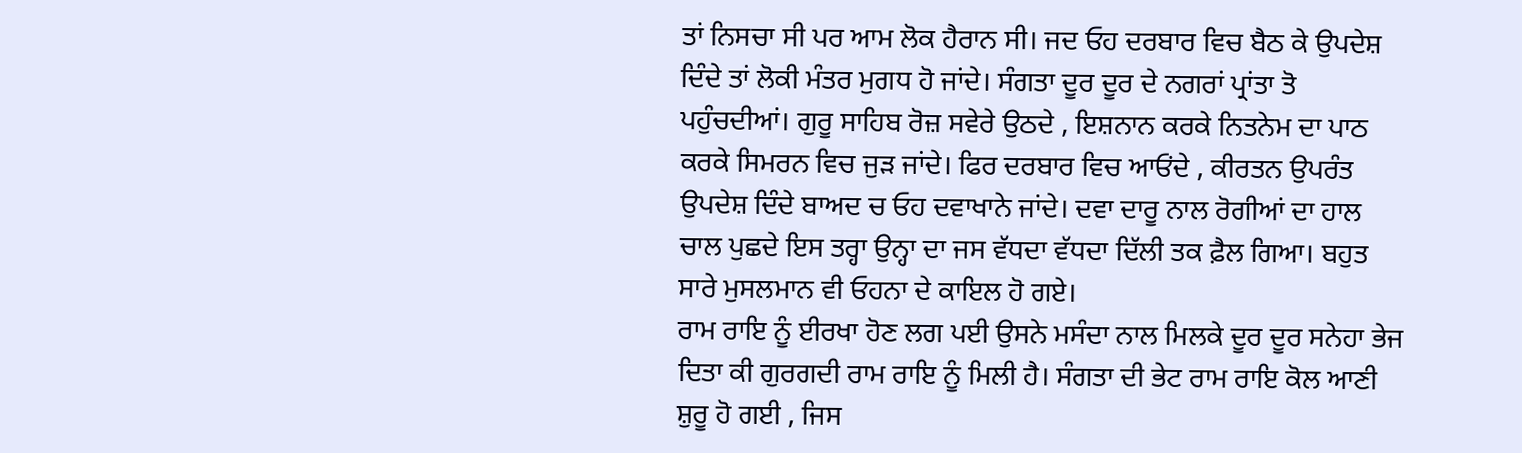ਤਾਂ ਨਿਸਚਾ ਸੀ ਪਰ ਆਮ ਲੋਕ ਹੈਰਾਨ ਸੀ। ਜਦ ਓਹ ਦਰਬਾਰ ਵਿਚ ਬੈਠ ਕੇ ਉਪਦੇਸ਼ ਦਿੰਦੇ ਤਾਂ ਲੋਕੀ ਮੰਤਰ ਮੁਗਧ ਹੋ ਜਾਂਦੇ। ਸੰਗਤਾ ਦੂਰ ਦੂਰ ਦੇ ਨਗਰਾਂ ਪ੍ਰਾਂਤਾ ਤੋ ਪਹੁੰਚਦੀਆਂ। ਗੁਰੂ ਸਾਹਿਬ ਰੋਜ਼ ਸਵੇਰੇ ਉਠਦੇ , ਇਸ਼ਨਾਨ ਕਰਕੇ ਨਿਤਨੇਮ ਦਾ ਪਾਠ ਕਰਕੇ ਸਿਮਰਨ ਵਿਚ ਜੁੜ ਜਾਂਦੇ। ਫਿਰ ਦਰਬਾਰ ਵਿਚ ਆਓਂਦੇ , ਕੀਰਤਨ ਉਪਰੰਤ ਉਪਦੇਸ਼ ਦਿੰਦੇ ਬਾਅਦ ਚ ਓਹ ਦਵਾਖਾਨੇ ਜਾਂਦੇ। ਦਵਾ ਦਾਰੂ ਨਾਲ ਰੋਗੀਆਂ ਦਾ ਹਾਲ ਚਾਲ ਪੁਛਦੇ ਇਸ ਤਰ੍ਹਾ ਉਨ੍ਹਾ ਦਾ ਜਸ ਵੱਧਦਾ ਵੱਧਦਾ ਦਿੱਲੀ ਤਕ ਫ਼ੈਲ ਗਿਆ। ਬਹੁਤ ਸਾਰੇ ਮੁਸਲਮਾਨ ਵੀ ਓਹਨਾ ਦੇ ਕਾਇਲ ਹੋ ਗਏ।
ਰਾਮ ਰਾਇ ਨੂੰ ਈਰਖਾ ਹੋਣ ਲਗ ਪਈ ਉਸਨੇ ਮਸੰਦਾ ਨਾਲ ਮਿਲਕੇ ਦੂਰ ਦੂਰ ਸਨੇਹਾ ਭੇਜ ਦਿਤਾ ਕੀ ਗੁਰਗਦੀ ਰਾਮ ਰਾਇ ਨੂੰ ਮਿਲੀ ਹੈ। ਸੰਗਤਾ ਦੀ ਭੇਟ ਰਾਮ ਰਾਇ ਕੋਲ ਆਣੀ ਸ਼ੁਰੂ ਹੋ ਗਈ , ਜਿਸ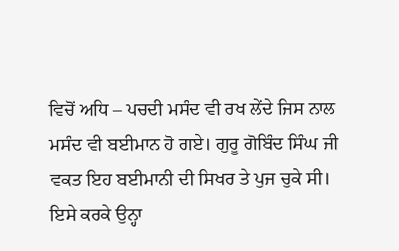ਵਿਚੋਂ ਅਧਿ – ਪਚਦੀ ਮਸੰਦ ਵੀ ਰਖ ਲੇਂਦੇ ਜਿਸ ਨਾਲ ਮਸੰਦ ਵੀ ਬਈਮਾਨ ਹੋ ਗਏ। ਗੁਰੂ ਗੋਬਿੰਦ ਸਿੰਘ ਜੀ ਵਕਤ ਇਹ ਬਈਮਾਨੀ ਦੀ ਸਿਖਰ ਤੇ ਪੁਜ ਚੁਕੇ ਸੀ। ਇਸੇ ਕਰਕੇ ਉਨ੍ਹਾ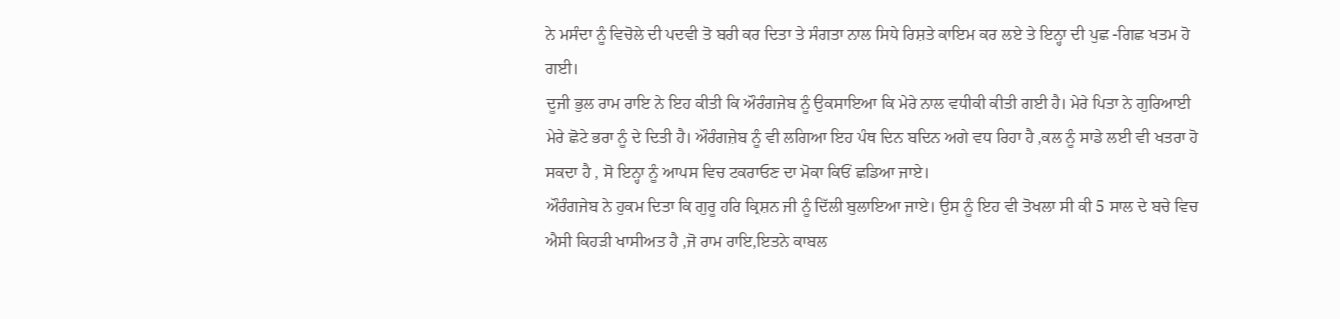ਨੇ ਮਸੰਦਾ ਨੂੰ ਵਿਚੋਲੇ ਦੀ ਪਦਵੀ ਤੋ ਬਰੀ ਕਰ ਦਿਤਾ ਤੇ ਸੰਗਤਾ ਨਾਲ ਸਿਧੇ ਰਿਸ਼ਤੇ ਕਾਇਮ ਕਰ ਲਏ ਤੇ ਇਨ੍ਹਾ ਦੀ ਪੁਛ -ਗਿਛ ਖਤਮ ਹੋ ਗਈ।
ਦੂਜੀ ਭੁਲ ਰਾਮ ਰਾਇ ਨੇ ਇਹ ਕੀਤੀ ਕਿ ਔਰੰਗਜੇਬ ਨੂੰ ਉਕਸਾਇਆ ਕਿ ਮੇਰੇ ਨਾਲ ਵਧੀਕੀ ਕੀਤੀ ਗਈ ਹੈ। ਮੇਰੇ ਪਿਤਾ ਨੇ ਗੁਰਿਆਈ ਮੇਰੇ ਛੋਟੇ ਭਰਾ ਨੂੰ ਦੇ ਦਿਤੀ ਹੈ। ਔਰੰਗਜ਼ੇਬ ਨੂੰ ਵੀ ਲਗਿਆ ਇਹ ਪੰਥ ਦਿਨ ਬਦਿਨ ਅਗੇ ਵਧ ਰਿਹਾ ਹੈ ,ਕਲ ਨੂੰ ਸਾਡੇ ਲਈ ਵੀ ਖਤਰਾ ਹੋ ਸਕਦਾ ਹੈ , ਸੋ ਇਨ੍ਹਾ ਨੂੰ ਆਪਸ ਵਿਚ ਟਕਰਾਓਣ ਦਾ ਮੋਕਾ ਕਿਓਂ ਛਡਿਆ ਜਾਏ।
ਔਰੰਗਜੇਬ ਨੇ ਹੁਕਮ ਦਿਤਾ ਕਿ ਗੁਰੂ ਹਰਿ ਕ੍ਰਿਸ਼ਨ ਜੀ ਨੂੰ ਦਿੱਲੀ ਬੁਲਾਇਆ ਜਾਏ। ਉਸ ਨੂੰ ਇਹ ਵੀ ਤੋਖਲਾ ਸੀ ਕੀ 5 ਸਾਲ ਦੇ ਬਚੇ ਵਿਚ ਐਸੀ ਕਿਹੜੀ ਖਾਸੀਅਤ ਹੈ ,ਜੋ ਰਾਮ ਰਾਇ,ਇਤਨੇ ਕਾਬਲ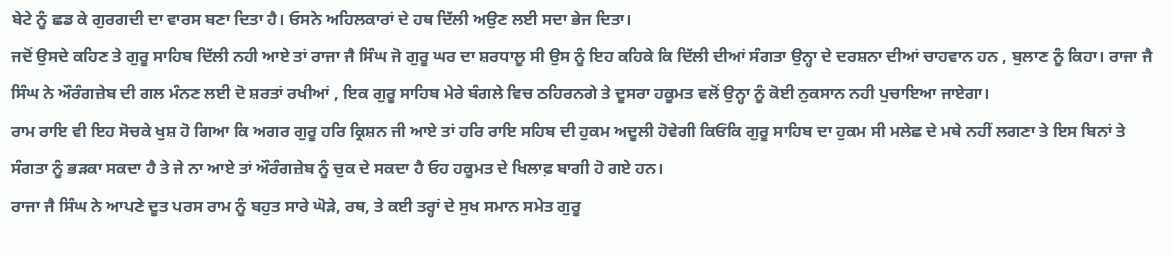ਬੇਟੇ ਨੂੰ ਛਡ ਕੇ ਗੁਰਗਦੀ ਦਾ ਵਾਰਸ ਬਣਾ ਦਿਤਾ ਹੈ। ਓਸਨੇ ਅਹਿਲਕਾਰਾਂ ਦੇ ਹਥ ਦਿੱਲੀ ਅਉਣ ਲਈ ਸਦਾ ਭੇਜ ਦਿਤਾ।
ਜਦੋਂ ਉਸਦੇ ਕਹਿਣ ਤੇ ਗੁਰੂ ਸਾਹਿਬ ਦਿੱਲੀ ਨਹੀ ਆਏ ਤਾਂ ਰਾਜਾ ਜੈ ਸਿੰਘ ਜੋ ਗੁਰੂ ਘਰ ਦਾ ਸ਼ਰਧਾਲੂ ਸੀ ਉਸ ਨੂੰ ਇਹ ਕਹਿਕੇ ਕਿ ਦਿੱਲੀ ਦੀਆਂ ਸੰਗਤਾ ਉਨ੍ਹਾ ਦੇ ਦਰਸ਼ਨਾ ਦੀਆਂ ਚਾਹਵਾਨ ਹਨ , ਬੁਲਾਣ ਨੂੰ ਕਿਹਾ। ਰਾਜਾ ਜੈ ਸਿੰਘ ਨੇ ਔਰੰਗਜ਼ੇਬ ਦੀ ਗਲ ਮੰਨਣ ਲਈ ਦੋ ਸ਼ਰਤਾਂ ਰਖੀਆਂ , ਇਕ ਗੁਰੂ ਸਾਹਿਬ ਮੇਰੇ ਬੰਗਲੇ ਵਿਚ ਠਹਿਰਨਗੇ ਤੇ ਦੂਸਰਾ ਹਕੂਮਤ ਵਲੋਂ ਉਨ੍ਹਾ ਨੂੰ ਕੋਈ ਨੁਕਸਾਨ ਨਹੀ ਪੁਚਾਇਆ ਜਾਏਗਾ।
ਰਾਮ ਰਾਇ ਵੀ ਇਹ ਸੋਚਕੇ ਖੁਸ਼ ਹੋ ਗਿਆ ਕਿ ਅਗਰ ਗੁਰੂ ਹਰਿ ਕ੍ਰਿਸ਼ਨ ਜੀ ਆਏ ਤਾਂ ਹਰਿ ਰਾਇ ਸਹਿਬ ਦੀ ਹੁਕਮ ਅਦੂਲੀ ਹੋਵੇਗੀ ਕਿਓਂਕਿ ਗੁਰੂ ਸਾਹਿਬ ਦਾ ਹੁਕਮ ਸੀ ਮਲੇਛ ਦੇ ਮਥੇ ਨਹੀਂ ਲਗਣਾ ਤੇ ਇਸ ਬਿਨਾਂ ਤੇ ਸੰਗਤਾ ਨੂੰ ਭੜਕਾ ਸਕਦਾ ਹੈ ਤੇ ਜੇ ਨਾ ਆਏ ਤਾਂ ਔਰੰਗਜ਼ੇਬ ਨੂੰ ਚੁਕ ਦੇ ਸਕਦਾ ਹੈ ਓਹ ਹਕੂਮਤ ਦੇ ਖਿਲਾਫ਼ ਬਾਗੀ ਹੋ ਗਏ ਹਨ।
ਰਾਜਾ ਜੈ ਸਿੰਘ ਨੇ ਆਪਣੇ ਦੂਤ ਪਰਸ ਰਾਮ ਨੂੰ ਬਹੁਤ ਸਾਰੇ ਘੋੜੇ, ਰਥ, ਤੇ ਕਈ ਤਰ੍ਹਾਂ ਦੇ ਸੁਖ ਸਮਾਨ ਸਮੇਤ ਗੁਰੂ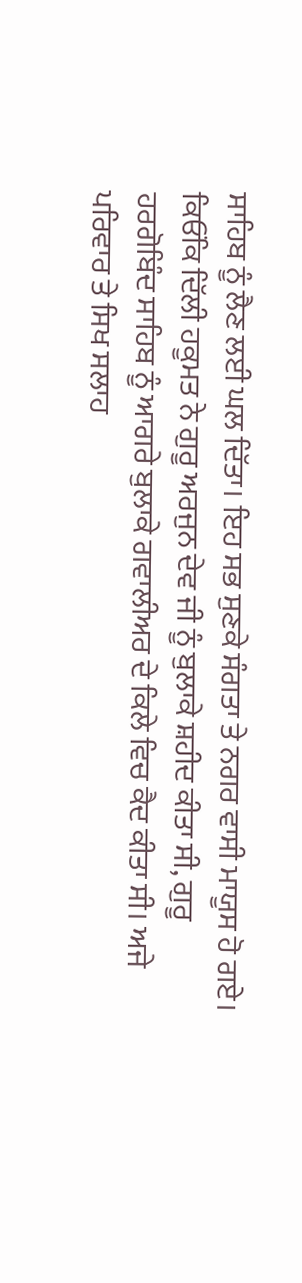ਸਾਹਿਬ ਨੂੰ ਲੈਣ ਲਈ ਘਲ ਦਿੱਤਾ। ਇਹ ਸਭ ਸੁਣਕੇ ਸੰਗਤਾ ਤੇ ਨਗਰ ਵਾਸੀ ਮਾਯੂਸ ਹੋ ਗਏ। ਕਿਓਂਕਿ ਦਿੱਲੀ ਹਕੂਮਤ ਨੇ ਗੁਰੂ ਅਰਜੁਨ ਦੇਵ ਜੀ ਨੂੰ ਬੁਲਾਕੇ ਸ਼ਹੀਦ ਕੀਤਾ ਸੀ, ਗੁਰੂ ਹਰਗੋਬਿੰਦ ਸਾਹਿਬ ਨੂੰ ਆਗਰੇ ਬੁਲਾਕੇ ਗਵਾਲੀਅਰ ਦੇ ਕਿਲੇ ਵਿਚ ਕੈਦ ਕੀਤਾ ਸੀ। ਅਜੇ ਪਰਿਵਾਰ ਤੇ ਸਿਖ ਸਲਾਹ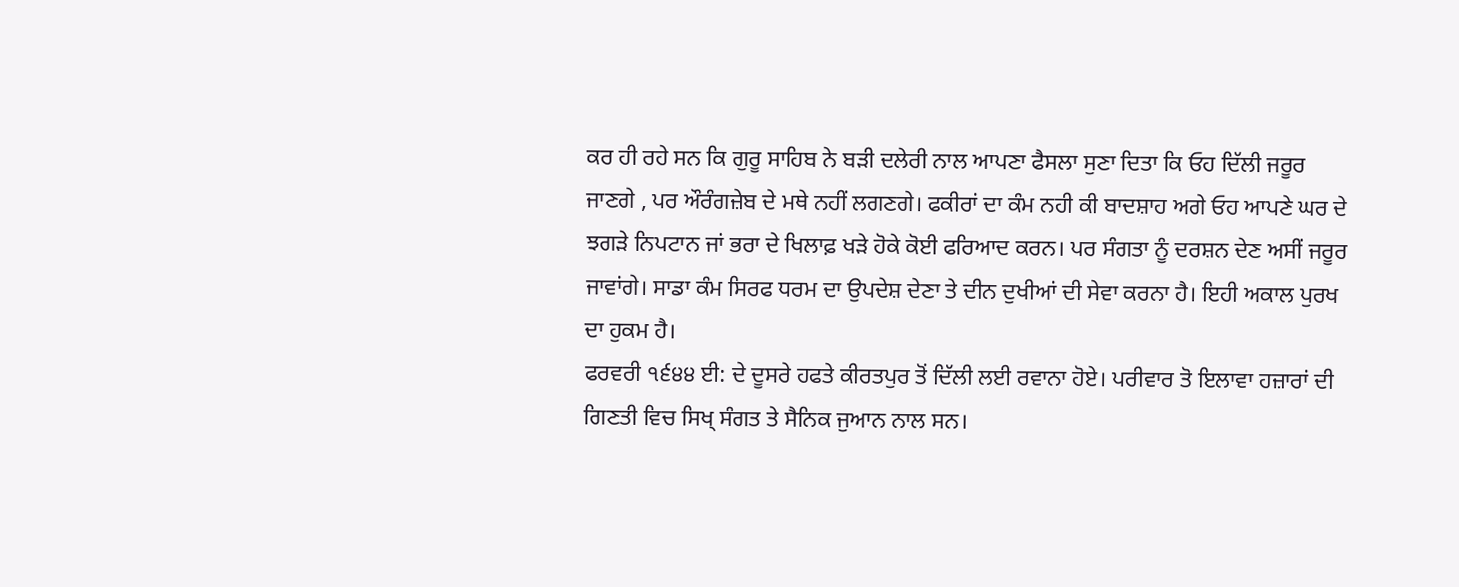ਕਰ ਹੀ ਰਹੇ ਸਨ ਕਿ ਗੁਰੂ ਸਾਹਿਬ ਨੇ ਬੜੀ ਦਲੇਰੀ ਨਾਲ ਆਪਣਾ ਫੈਸਲਾ ਸੁਣਾ ਦਿਤਾ ਕਿ ਓਹ ਦਿੱਲੀ ਜਰੂਰ ਜਾਣਗੇ , ਪਰ ਔਰੰਗਜ਼ੇਬ ਦੇ ਮਥੇ ਨਹੀਂ ਲਗਣਗੇ। ਫਕੀਰਾਂ ਦਾ ਕੰਮ ਨਹੀ ਕੀ ਬਾਦਸ਼ਾਹ ਅਗੇ ਓਹ ਆਪਣੇ ਘਰ ਦੇ ਝਗੜੇ ਨਿਪਟਾਨ ਜਾਂ ਭਰਾ ਦੇ ਖਿਲਾਫ਼ ਖੜੇ ਹੋਕੇ ਕੋਈ ਫਰਿਆਦ ਕਰਨ। ਪਰ ਸੰਗਤਾ ਨੂੰ ਦਰਸ਼ਨ ਦੇਣ ਅਸੀਂ ਜਰੂਰ ਜਾਵਾਂਗੇ। ਸਾਡਾ ਕੰਮ ਸਿਰਫ ਧਰਮ ਦਾ ਉਪਦੇਸ਼ ਦੇਣਾ ਤੇ ਦੀਨ ਦੁਖੀਆਂ ਦੀ ਸੇਵਾ ਕਰਨਾ ਹੈ। ਇਹੀ ਅਕਾਲ ਪੁਰਖ ਦਾ ਹੁਕਮ ਹੈ।
ਫਰਵਰੀ ੧੬੪੪ ਈ: ਦੇ ਦੂਸਰੇ ਹਫਤੇ ਕੀਰਤਪੁਰ ਤੋਂ ਦਿੱਲੀ ਲਈ ਰਵਾਨਾ ਹੋਏ। ਪਰੀਵਾਰ ਤੋ ਇਲਾਵਾ ਹਜ਼ਾਰਾਂ ਦੀ ਗਿਣਤੀ ਵਿਚ ਸਿਖ੍ ਸੰਗਤ ਤੇ ਸੈਨਿਕ ਜੁਆਨ ਨਾਲ ਸਨ।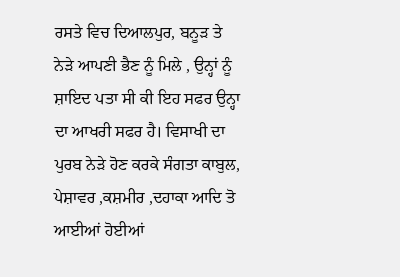ਰਸਤੇ ਵਿਚ ਦਿਆਲਪੁਰ, ਬਨੂੜ ਤੇ ਨੇੜੇ ਆਪਣੀ ਭੈਣ ਨੂੰ ਮਿਲੇ , ਉਨ੍ਹਾਂ ਨੂੰ ਸ਼ਾਇਦ ਪਤਾ ਸੀ ਕੀ ਇਹ ਸਫਰ ਉਨ੍ਹਾ ਦਾ ਆਖਰੀ ਸਫਰ ਹੈ। ਵਿਸਾਖੀ ਦਾ ਪੁਰਬ ਨੇੜੇ ਹੋਣ ਕਰਕੇ ਸੰਗਤਾ ਕਾਬੁਲ, ਪੇਸ਼ਾਵਰ ,ਕਸ਼ਮੀਰ ,ਦਹਾਕਾ ਆਦਿ ਤੋ ਆਈਆਂ ਹੋਈਆਂ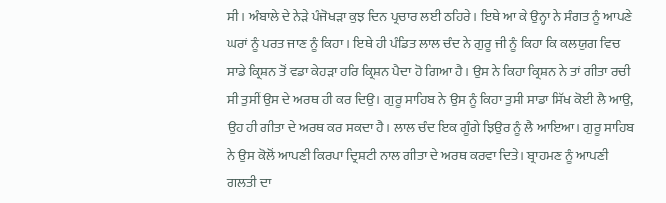ਸੀ। ਅੰਬਾਲੇ ਦੇ ਨੇੜੇ ਪੰਜੋਖੜਾ ਕੁਝ ਦਿਨ ਪ੍ਰਚਾਰ ਲਈ ਠਹਿਰੇ। ਇਥੇ ਆ ਕੇ ਉਨ੍ਹਾ ਨੇ ਸੰਗਤ ਨੂੰ ਆਪਣੇ ਘਰਾਂ ਨੂੰ ਪਰਤ ਜਾਣ ਨੂੰ ਕਿਹਾ । ਇਥੇ ਹੀ ਪੰਡਿਤ ਲਾਲ ਚੰਦ ਨੇ ਗੁਰੂ ਜੀ ਨੂੰ ਕਿਹਾ ਕਿ ਕਲਯੁਗ ਵਿਚ ਸਾਡੇ ਕ੍ਰਿਸ਼ਨ ਤੋਂ ਵਡਾ ਕੇਹੜਾ ਹਰਿ ਕ੍ਰਿਸ਼ਨ ਪੈਦਾ ਹੋ ਗਿਆ ਹੈ। ਉਸ ਨੇ ਕਿਹਾ ਕ੍ਰਿਸ਼ਨ ਨੇ ਤਾਂ ਗੀਤਾ ਰਚੀ ਸੀ ਤੁਸੀਂ ਉਸ ਦੇ ਅਰਥ ਹੀ ਕਰ ਦਿਉ। ਗੁਰੂ ਸਾਹਿਬ ਨੇ ਉਸ ਨੂੰ ਕਿਹਾ ਤੁਸੀ ਸਾਡਾ ਸਿੱਖ ਕੋਈ ਲੈ ਆਉ, ਉਹ ਹੀ ਗੀਤਾ ਦੇ ਅਰਥ ਕਰ ਸਕਦਾ ਹੈ। ਲਾਲ ਚੰਦ ਇਕ ਗੂੰਗੇ ਝਿਉਰ ਨੂੰ ਲੈ ਆਇਆ। ਗੁਰੂ ਸਾਹਿਬ ਨੇ ਉਸ ਕੋਲੋਂ ਆਪਣੀ ਕਿਰਪਾ ਦ੍ਰਿਸ਼ਟੀ ਨਾਲ ਗੀਤਾ ਦੇ ਅਰਥ ਕਰਵਾ ਦਿਤੇ। ਬ੍ਰਾਹਮਣ ਨੂੰ ਆਪਣੀ ਗਲਤੀ ਦਾ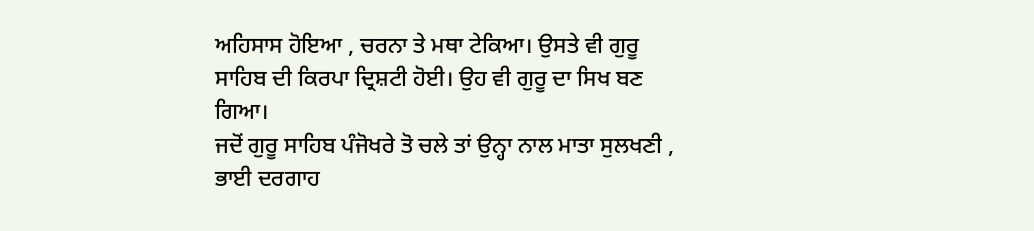ਅਹਿਸਾਸ ਹੋਇਆ , ਚਰਨਾ ਤੇ ਮਥਾ ਟੇਕਿਆ। ਉਸਤੇ ਵੀ ਗੁਰੂ ਸਾਹਿਬ ਦੀ ਕਿਰਪਾ ਦ੍ਰਿਸ਼ਟੀ ਹੋਈ। ਉਹ ਵੀ ਗੁਰੂ ਦਾ ਸਿਖ ਬਣ ਗਿਆ।
ਜਦੋਂ ਗੁਰੂ ਸਾਹਿਬ ਪੰਜੋਖਰੇ ਤੋ ਚਲੇ ਤਾਂ ਉਨ੍ਹਾ ਨਾਲ ਮਾਤਾ ਸੁਲਖਣੀ , ਭਾਈ ਦਰਗਾਹ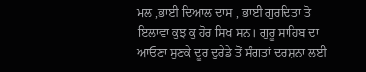ਮਲ ,ਭਾਈ ਦਿਆਲ ਦਾਸ , ਭਾਈ ਗੁਰਦਿਤਾ ਤੋ ਇਲਾਵਾ ਕੁਝ ਕੁ ਹੋਰ ਸਿਖ ਸਨ। ਗੁਰੂ ਸਾਹਿਬ ਦਾ ਆਓਣਾ ਸੁਣਕੇ ਦੂਰ ਦੁਰੇਡੇ ਤੋਂ ਸੰਗਤਾਂ ਦਰਸ਼ਨਾ ਲਈ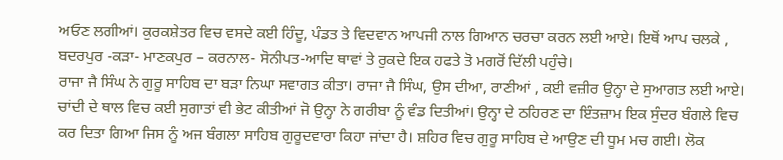ਅਓਣ ਲਗੀਆਂ। ਕੁਰਕਸ਼ੇਤਰ ਵਿਚ ਵਸਦੇ ਕਈ ਹਿੰਦੂ, ਪੰਡਤ ਤੇ ਵਿਦਵਾਨ ਆਪਜੀ ਨਾਲ ਗਿਆਨ ਚਰਚਾ ਕਰਨ ਲਈ ਆਏ। ਇਥੋਂ ਆਪ ਚਲਕੇ , ਬਦਰਪੁਰ -ਕੜਾ- ਮਾਣਕਪੁਰ – ਕਰਨਾਲ- ਸੋਨੀਪਤ-ਆਦਿ ਥਾਵਾਂ ਤੇ ਰੁਕਦੇ ਇਕ ਹਫਤੇ ਤੋ ਮਗਰੋਂ ਦਿੱਲੀ ਪਹੁੰਚੇ।
ਰਾਜਾ ਜੈ ਸਿੰਘ ਨੇ ਗੁਰੂ ਸਾਹਿਬ ਦਾ ਬੜਾ ਨਿਘਾ ਸਵਾਗਤ ਕੀਤਾ। ਰਾਜਾ ਜੈ ਸਿੰਘ, ਉਸ ਦੀਆ, ਰਾਣੀਆਂ , ਕਈ ਵਜ਼ੀਰ ਉਨ੍ਹਾ ਦੇ ਸੁਆਗਤ ਲਈ ਆਏ। ਚਾਂਦੀ ਦੇ ਥਾਲ ਵਿਚ ਕਈ ਸੁਗਾਤਾਂ ਵੀ ਭੇਟ ਕੀਤੀਆਂ ਜੋ ਉਨ੍ਹਾ ਨੇ ਗਰੀਬਾ ਨੂੰ ਵੰਡ ਦਿਤੀਆਂ। ਉਨ੍ਹਾ ਦੇ ਠਹਿਰਣ ਦਾ ਇੰਤਜ਼ਾਮ ਇਕ ਸੁੰਦਰ ਬੰਗਲੇ ਵਿਚ ਕਰ ਦਿਤਾ ਗਿਆ ਜਿਸ ਨੂੰ ਅਜ ਬੰਗਲਾ ਸਾਹਿਬ ਗੁਰੂਦਵਾਰਾ ਕਿਹਾ ਜਾਂਦਾ ਹੈ। ਸ਼ਹਿਰ ਵਿਚ ਗੁਰੂ ਸਾਹਿਬ ਦੇ ਆਉਣ ਦੀ ਧੂਮ ਮਚ ਗਈ। ਲੋਕ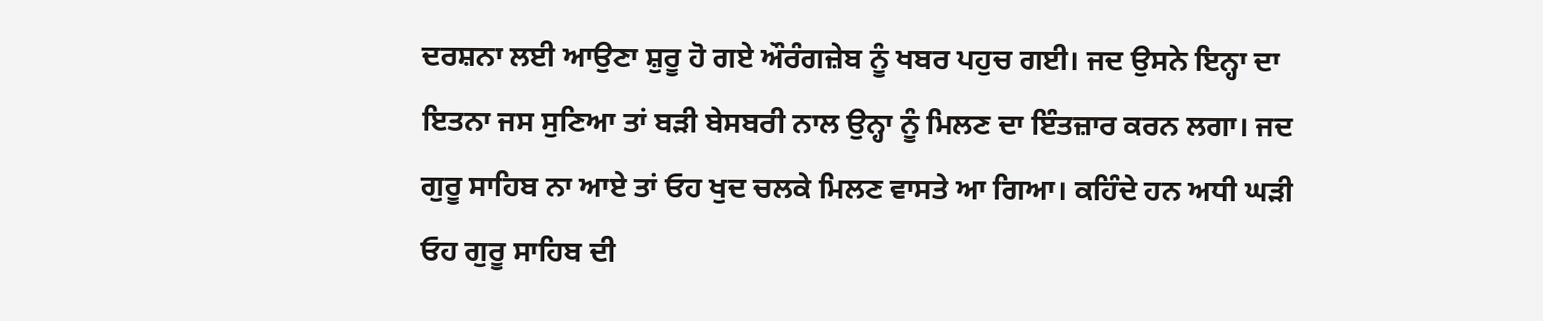ਦਰਸ਼ਨਾ ਲਈ ਆਉਣਾ ਸ਼ੁਰੂ ਹੋ ਗਏ ਔਰੰਗਜ਼ੇਬ ਨੂੰ ਖਬਰ ਪਹੁਚ ਗਈ। ਜਦ ਉਸਨੇ ਇਨ੍ਹਾ ਦਾ ਇਤਨਾ ਜਸ ਸੁਣਿਆ ਤਾਂ ਬੜੀ ਬੇਸਬਰੀ ਨਾਲ ਉਨ੍ਹਾ ਨੂੰ ਮਿਲਣ ਦਾ ਇੰਤਜ਼ਾਰ ਕਰਨ ਲਗਾ। ਜਦ ਗੁਰੂ ਸਾਹਿਬ ਨਾ ਆਏ ਤਾਂ ਓਹ ਖੁਦ ਚਲਕੇ ਮਿਲਣ ਵਾਸਤੇ ਆ ਗਿਆ। ਕਹਿੰਦੇ ਹਨ ਅਧੀ ਘੜੀ ਓਹ ਗੁਰੂ ਸਾਹਿਬ ਦੀ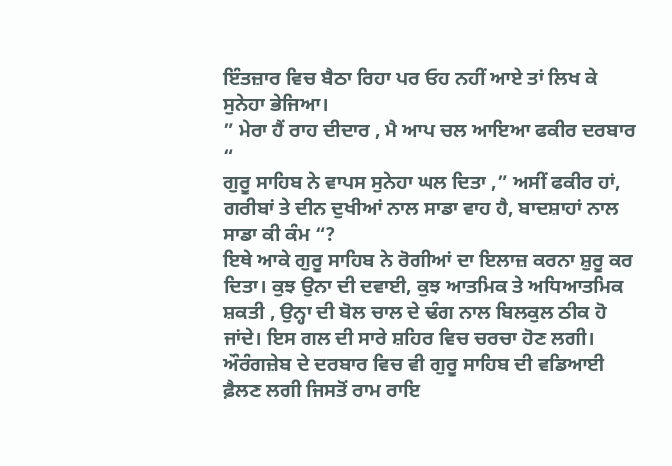ਇੰਤਜ਼ਾਰ ਵਿਚ ਬੈਠਾ ਰਿਹਾ ਪਰ ਓਹ ਨਹੀਂ ਆਏ ਤਾਂ ਲਿਖ ਕੇ ਸੁਨੇਹਾ ਭੇਜਿਆ।
” ਮੇਰਾ ਹੈਂ ਰਾਹ ਦੀਦਾਰ , ਮੈ ਆਪ ਚਲ ਆਇਆ ਫਕੀਰ ਦਰਬਾਰ “
ਗੁਰੂ ਸਾਹਿਬ ਨੇ ਵਾਪਸ ਸੁਨੇਹਾ ਘਲ ਦਿਤਾ ,” ਅਸੀਂ ਫਕੀਰ ਹਾਂ, ਗਰੀਬਾਂ ਤੇ ਦੀਨ ਦੁਖੀਆਂ ਨਾਲ ਸਾਡਾ ਵਾਹ ਹੈ, ਬਾਦਸ਼ਾਹਾਂ ਨਾਲ ਸਾਡਾ ਕੀ ਕੰਮ “?
ਇਥੇ ਆਕੇ ਗੁਰੂ ਸਾਹਿਬ ਨੇ ਰੋਗੀਆਂ ਦਾ ਇਲਾਜ਼ ਕਰਨਾ ਸ਼ੁਰੂ ਕਰ ਦਿਤਾ। ਕੁਝ ਉਨਾ ਦੀ ਦਵਾਈ, ਕੁਝ ਆਤਮਿਕ ਤੇ ਅਧਿਆਤਮਿਕ ਸ਼ਕਤੀ , ਉਨ੍ਹਾ ਦੀ ਬੋਲ ਚਾਲ ਦੇ ਢੰਗ ਨਾਲ ਬਿਲਕੁਲ ਠੀਕ ਹੋ ਜਾਂਦੇ। ਇਸ ਗਲ ਦੀ ਸਾਰੇ ਸ਼ਹਿਰ ਵਿਚ ਚਰਚਾ ਹੋਣ ਲਗੀ। ਔਰੰਗਜ਼ੇਬ ਦੇ ਦਰਬਾਰ ਵਿਚ ਵੀ ਗੁਰੂ ਸਾਹਿਬ ਦੀ ਵਡਿਆਈ ਫ਼ੈਲਣ ਲਗੀ ਜਿਸਤੋਂ ਰਾਮ ਰਾਇ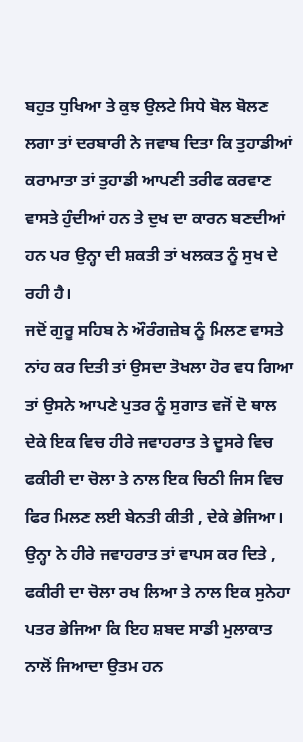ਬਹੁਤ ਧੁਖਿਆ ਤੇ ਕੁਝ ਉਲਟੇ ਸਿਧੇ ਬੋਲ ਬੋਲਣ ਲਗਾ ਤਾਂ ਦਰਬਾਰੀ ਨੇ ਜਵਾਬ ਦਿਤਾ ਕਿ ਤੁਹਾਡੀਆਂ ਕਰਾਮਾਤਾ ਤਾਂ ਤੁਹਾਡੀ ਆਪਣੀ ਤਰੀਫ ਕਰਵਾਣ ਵਾਸਤੇ ਹੁੰਦੀਆਂ ਹਨ ਤੇ ਦੁਖ ਦਾ ਕਾਰਨ ਬਣਦੀਆਂ ਹਨ ਪਰ ਉਨ੍ਹਾ ਦੀ ਸ਼ਕਤੀ ਤਾਂ ਖਲਕਤ ਨੂੰ ਸੁਖ ਦੇ ਰਹੀ ਹੈ।
ਜਦੋਂ ਗੁਰੂ ਸਹਿਬ ਨੇ ਔਰੰਗਜ਼ੇਬ ਨੂੰ ਮਿਲਣ ਵਾਸਤੇ ਨਾਂਹ ਕਰ ਦਿਤੀ ਤਾਂ ਉਸਦਾ ਤੋਖਲਾ ਹੋਰ ਵਧ ਗਿਆ ਤਾਂ ਉਸਨੇ ਆਪਣੇ ਪੁਤਰ ਨੂੰ ਸੁਗਾਤ ਵਜੋਂ ਦੋ ਥਾਲ ਦੇਕੇ ਇਕ ਵਿਚ ਹੀਰੇ ਜਵਾਹਰਾਤ ਤੇ ਦੂਸਰੇ ਵਿਚ ਫਕੀਰੀ ਦਾ ਚੋਲਾ ਤੇ ਨਾਲ ਇਕ ਚਿਠੀ ਜਿਸ ਵਿਚ ਫਿਰ ਮਿਲਣ ਲਈ ਬੇਨਤੀ ਕੀਤੀ , ਦੇਕੇ ਭੇਜਿਆ। ਉਨ੍ਹਾ ਨੇ ਹੀਰੇ ਜਵਾਹਰਾਤ ਤਾਂ ਵਾਪਸ ਕਰ ਦਿਤੇ , ਫਕੀਰੀ ਦਾ ਚੋਲਾ ਰਖ ਲਿਆ ਤੇ ਨਾਲ ਇਕ ਸੁਨੇਹਾ ਪਤਰ ਭੇਜਿਆ ਕਿ ਇਹ ਸ਼ਬਦ ਸਾਡੀ ਮੁਲਾਕਾਤ ਨਾਲੋਂ ਜਿਆਦਾ ਉਤਮ ਹਨ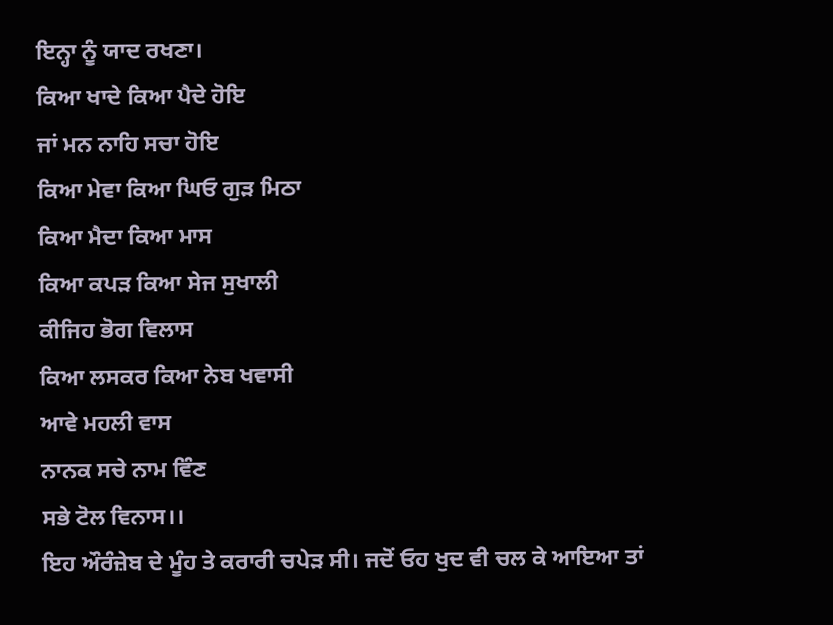ਇਨ੍ਹਾ ਨੂੰ ਯਾਦ ਰਖਣਾ।
ਕਿਆ ਖਾਦੇ ਕਿਆ ਪੈਦੇ ਹੋਇ
ਜਾਂ ਮਨ ਨਾਹਿ ਸਚਾ ਹੋਇ
ਕਿਆ ਮੇਵਾ ਕਿਆ ਘਿਓ ਗੁੜ ਮਿਠਾ
ਕਿਆ ਮੈਦਾ ਕਿਆ ਮਾਸ
ਕਿਆ ਕਪੜ ਕਿਆ ਸੇਜ ਸੁਖਾਲੀ
ਕੀਜਿਹ ਭੋਗ ਵਿਲਾਸ
ਕਿਆ ਲਸਕਰ ਕਿਆ ਨੇਬ ਖਵਾਸੀ
ਆਵੇ ਮਹਲੀ ਵਾਸ
ਨਾਨਕ ਸਚੇ ਨਾਮ ਵਿੰਣ
ਸਭੇ ਟੋਲ ਵਿਨਾਸ।।
ਇਹ ਔਰੰਜ਼ੇਬ ਦੇ ਮੂੰਹ ਤੇ ਕਰਾਰੀ ਚਪੇੜ ਸੀ। ਜਦੋਂ ਓਹ ਖੁਦ ਵੀ ਚਲ ਕੇ ਆਇਆ ਤਾਂ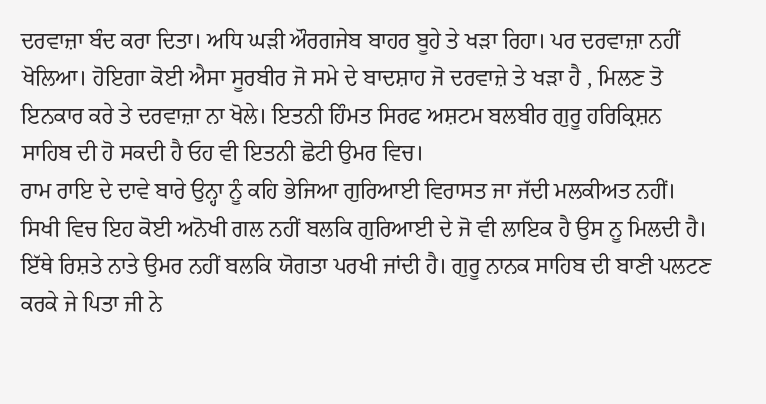ਦਰਵਾਜ਼ਾ ਬੰਦ ਕਰਾ ਦਿਤਾ। ਅਧਿ ਘੜੀ ਔਰਗਜੇਬ ਬਾਹਰ ਬੂਹੇ ਤੇ ਖੜਾ ਰਿਹਾ। ਪਰ ਦਰਵਾਜ਼ਾ ਨਹੀਂ ਖੋਲਿਆ। ਹੋਇਗਾ ਕੋਈ ਐਸਾ ਸੂਰਬੀਰ ਜੋ ਸਮੇ ਦੇ ਬਾਦਸ਼ਾਹ ਜੋ ਦਰਵਾਜ਼ੇ ਤੇ ਖੜਾ ਹੈ , ਮਿਲਣ ਤੋ ਇਨਕਾਰ ਕਰੇ ਤੇ ਦਰਵਾਜ਼ਾ ਨਾ ਖੋਲੇ। ਇਤਨੀ ਹਿੰਮਤ ਸਿਰਫ ਅਸ਼ਟਮ ਬਲਬੀਰ ਗੁਰੂ ਹਰਿਕ੍ਰਿਸ਼ਨ ਸਾਹਿਬ ਦੀ ਹੋ ਸਕਦੀ ਹੈ ਓਹ ਵੀ ਇਤਨੀ ਛੋਟੀ ਉਮਰ ਵਿਚ।
ਰਾਮ ਰਾਇ ਦੇ ਦਾਵੇ ਬਾਰੇ ਉਨ੍ਹਾ ਨੂੰ ਕਹਿ ਭੇਜਿਆ ਗੁਰਿਆਈ ਵਿਰਾਸਤ ਜਾ ਜੱਦੀ ਮਲਕੀਅਤ ਨਹੀਂ। ਸਿਖੀ ਵਿਚ ਇਹ ਕੋਈ ਅਨੋਖੀ ਗਲ ਨਹੀਂ ਬਲਕਿ ਗੁਰਿਆਈ ਦੇ ਜੋ ਵੀ ਲਾਇਕ ਹੈ ਉਸ ਨੂ ਮਿਲਦੀ ਹੈ। ਇੱਥੇ ਰਿਸ਼ਤੇ ਨਾਤੇ ਉਮਰ ਨਹੀਂ ਬਲਕਿ ਯੋਗਤਾ ਪਰਖੀ ਜਾਂਦੀ ਹੈ। ਗੁਰੂ ਨਾਨਕ ਸਾਹਿਬ ਦੀ ਬਾਣੀ ਪਲਟਣ ਕਰਕੇ ਜੇ ਪਿਤਾ ਜੀ ਨੇ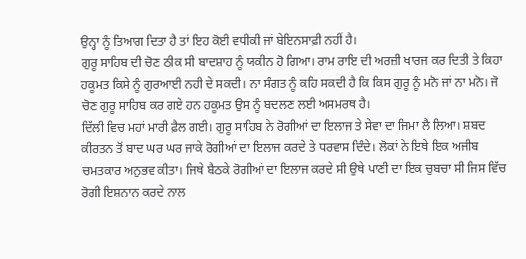ਉਨ੍ਹਾ ਨੂੰ ਤਿਆਗ ਦਿਤਾ ਹੈ ਤਾਂ ਇਹ ਕੋਈ ਵਧੀਕੀ ਜਾਂ ਬੇਇਨਸਾਫ਼ੀ ਨਹੀਂ ਹੈ।
ਗੁਰੂ ਸਾਹਿਬ ਦੀ ਚੋਣ ਠੀਕ ਸੀ ਬਾਦਸ਼ਾਹ ਨੂੰ ਯਕੀਨ ਹੋ ਗਿਆ। ਰਾਮ ਰਾਇ ਦੀ ਅਰਜ਼ੀ ਖਾਰਜ ਕਰ ਦਿਤੀ ਤੇ ਕਿਹਾ ਹਕੂਮਤ ਕਿਸੇ ਨੂੰ ਗੁਰਆਈ ਨਹੀ ਦੇ ਸਕਦੀ। ਨਾ ਸੰਗਤ ਨੂੰ ਕਹਿ ਸਕਦੀ ਹੈ ਕਿ ਕਿਸ ਗੁਰੂ ਨੂੰ ਮਨੋ ਜਾਂ ਨਾ ਮਨੋ। ਜੋ ਚੋਣ ਗੁਰੂ ਸਾਹਿਬ ਕਰ ਗਏ ਹਨ ਹਕੂਮਤ ਉਸ ਨੂੰ ਬਦਲਣ ਲਈ ਅਸਮਰਥ ਹੈ।
ਦਿੱਲੀ ਵਿਚ ਮਹਾਂ ਮਾਰੀ ਫ਼ੈਲ ਗਈ। ਗੁਰੂ ਸਾਹਿਬ ਨੇ ਰੋਗੀਆਂ ਦਾ ਇਲਾਜ ਤੇ ਸੇਵਾ ਦਾ ਜਿਮਾ ਲੈ ਲਿਆ। ਸ਼ਬਦ ਕੀਰਤਨ ਤੋਂ ਬਾਦ ਘਰ ਘਰ ਜਾਕੇ ਰੋਗੀਆਂ ਦਾ ਇਲਾਜ ਕਰਦੇ ਤੇ ਧਰਵਾਸ ਦਿੰਦੇ। ਲੋਕਾਂ ਨੇ ਇਥੇ ਇਕ ਅਜੀਬ ਚਮਤਕਾਰ ਅਨੁਭਵ ਕੀਤਾ। ਜਿਥੇ ਬੈਠਕੇ ਰੋਗੀਆਂ ਦਾ ਇਲਾਜ ਕਰਦੇ ਸੀ ਉਥੇ ਪਾਣੀ ਦਾ ਇਕ ਚੁਬਚਾ ਸੀ ਜਿਸ ਵਿੱਚ ਰੋਗੀ ਇਸ਼ਨਾਨ ਕਰਦੇ ਨਾਲ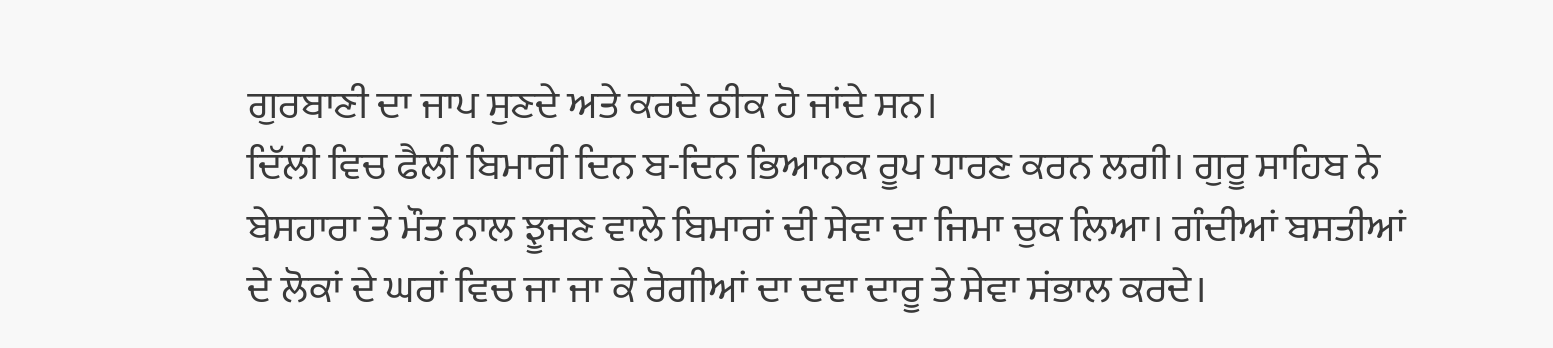ਗੁਰਬਾਣੀ ਦਾ ਜਾਪ ਸੁਣਦੇ ਅਤੇ ਕਰਦੇ ਠੀਕ ਹੋ ਜਾਂਦੇ ਸਨ।
ਦਿੱਲੀ ਵਿਚ ਫੈਲੀ ਬਿਮਾਰੀ ਦਿਨ ਬ-ਦਿਨ ਭਿਆਨਕ ਰੂਪ ਧਾਰਣ ਕਰਨ ਲਗੀ। ਗੁਰੂ ਸਾਹਿਬ ਨੇ ਬੇਸਹਾਰਾ ਤੇ ਮੌਤ ਨਾਲ ਝੂਜਣ ਵਾਲੇ ਬਿਮਾਰਾਂ ਦੀ ਸੇਵਾ ਦਾ ਜਿਮਾ ਚੁਕ ਲਿਆ। ਗੰਦੀਆਂ ਬਸਤੀਆਂ ਦੇ ਲੋਕਾਂ ਦੇ ਘਰਾਂ ਵਿਚ ਜਾ ਜਾ ਕੇ ਰੋਗੀਆਂ ਦਾ ਦਵਾ ਦਾਰੂ ਤੇ ਸੇਵਾ ਸਂਭਾਲ ਕਰਦੇ।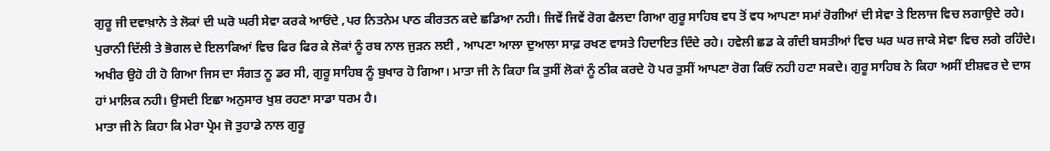ਗੁਰੂ ਜੀ ਦਵਾਖ਼ਾਨੇ ਤੇ ਲੋਕਾਂ ਦੀ ਘਰੋ ਘਰੀ ਸੇਵਾ ਕਰਕੇ ਆਓਂਦੇ ,ਪਰ ਨਿਤਨੇਮ ਪਾਠ ਕੀਰਤਨ ਕਦੇ ਛਡਿਆ ਨਹੀ। ਜਿਵੇਂ ਜਿਵੇਂ ਰੋਗ ਫੈਲਦਾ ਗਿਆ ਗੁਰੂ ਸਾਹਿਬ ਵਧ ਤੋਂ ਵਧ ਆਪਣਾ ਸਮਾਂ ਰੋਗੀਆਂ ਦੀ ਸੇਵਾ ਤੇ ਇਲਾਜ ਵਿਚ ਲਗਾਉਦੇ ਰਹੇ। ਪੁਰਾਨੀ ਦਿੱਲੀ ਤੇ ਭੋਗਲ ਦੇ ਇਲਾਕਿਆਂ ਵਿਚ ਫਿਰ ਫਿਰ ਕੇ ਲੋਕਾਂ ਨੂੰ ਰਬ ਨਾਲ ਜੁੜਨ ਲਈ , ਆਪਣਾ ਆਲਾ ਦੁਆਲਾ ਸਾਫ਼ ਰਖਣ ਵਾਸਤੇ ਹਿਦਾਇਤ ਦਿੰਦੇ ਰਹੇ। ਹਵੇਲੀ ਛਡ ਕੇ ਗੰਦੀ ਬਸਤੀਆਂ ਵਿਚ ਘਰ ਘਰ ਜਾਕੇ ਸੇਵਾ ਵਿਚ ਲਗੇ ਰਹਿੰਦੇ। ਅਖੀਰ ਉਹੋ ਹੀ ਹੋ ਗਿਆ ਜਿਸ ਦਾ ਸੰਗਤ ਨੂ ਡਰ ਸੀ, ਗੁਰੂ ਸਾਹਿਬ ਨੂੰ ਬੁਖਾਰ ਹੋ ਗਿਆ। ਮਾਤਾ ਜੀ ਨੇ ਕਿਹਾ ਕਿ ਤੁਸੀਂ ਲੋਕਾਂ ਨੂੰ ਠੀਕ ਕਰਦੇ ਹੋ ਪਰ ਤੁਸੀਂ ਆਪਣਾ ਰੋਗ ਕਿਓਂ ਨਹੀ ਹਟਾ ਸਕਦੇ। ਗੁਰੂ ਸਾਹਿਬ ਨੇ ਕਿਹਾ ਅਸੀਂ ਈਸ਼ਵਰ ਦੇ ਦਾਸ ਹਾਂ ਮਾਲਿਕ ਨਹੀ। ਉਸਦੀ ਇਛਾ ਅਨੁਸਾਰ ਖੁਸ਼ ਰਹਣਾ ਸਾਡਾ ਧਰਮ ਹੈ।
ਮਾਤਾ ਜੀ ਨੇ ਕਿਹਾ ਕਿ ਮੇਰਾ ਪ੍ਰੇਮ ਜੋ ਤੁਹਾਡੇ ਨਾਲ ਗੁਰੂ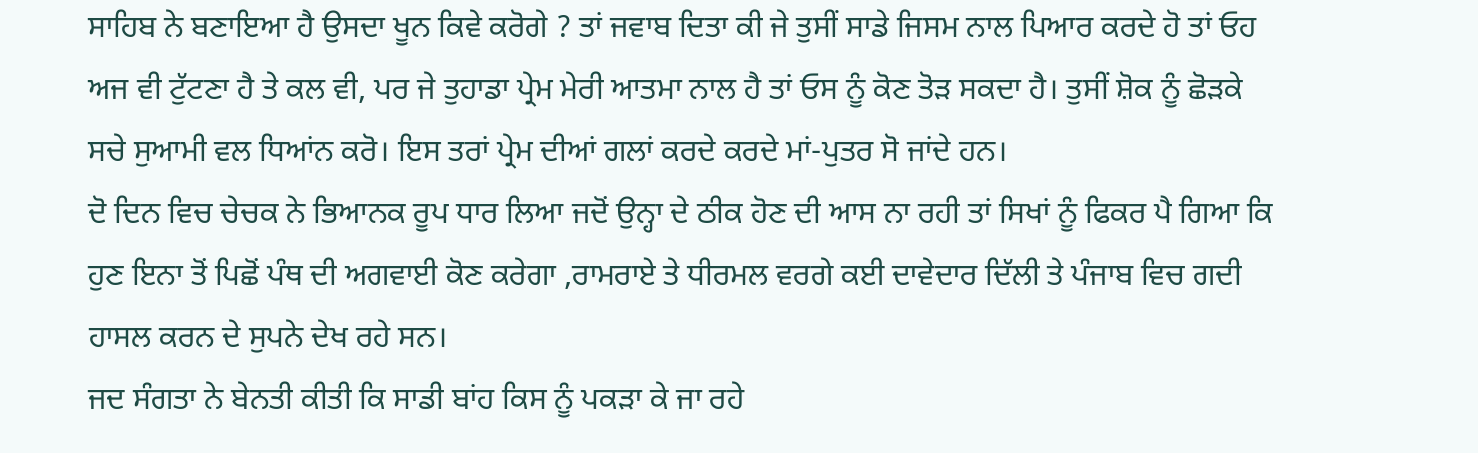ਸਾਹਿਬ ਨੇ ਬਣਾਇਆ ਹੈ ਉਸਦਾ ਖੂਨ ਕਿਵੇ ਕਰੋਗੇ ? ਤਾਂ ਜਵਾਬ ਦਿਤਾ ਕੀ ਜੇ ਤੁਸੀਂ ਸਾਡੇ ਜਿਸਮ ਨਾਲ ਪਿਆਰ ਕਰਦੇ ਹੋ ਤਾਂ ਓਹ ਅਜ ਵੀ ਟੁੱਟਣਾ ਹੈ ਤੇ ਕਲ ਵੀ, ਪਰ ਜੇ ਤੁਹਾਡਾ ਪ੍ਰੇਮ ਮੇਰੀ ਆਤਮਾ ਨਾਲ ਹੈ ਤਾਂ ਓਸ ਨੂੰ ਕੋਣ ਤੋੜ ਸਕਦਾ ਹੈ। ਤੁਸੀਂ ਸ਼ੋਕ ਨੂੰ ਛੋੜਕੇ ਸਚੇ ਸੁਆਮੀ ਵਲ ਧਿਆਂਨ ਕਰੋ। ਇਸ ਤਰਾਂ ਪ੍ਰੇਮ ਦੀਆਂ ਗਲਾਂ ਕਰਦੇ ਕਰਦੇ ਮਾਂ-ਪੁਤਰ ਸੋ ਜਾਂਦੇ ਹਨ।
ਦੋ ਦਿਨ ਵਿਚ ਚੇਚਕ ਨੇ ਭਿਆਨਕ ਰੂਪ ਧਾਰ ਲਿਆ ਜਦੋਂ ਉਨ੍ਹਾ ਦੇ ਠੀਕ ਹੋਣ ਦੀ ਆਸ ਨਾ ਰਹੀ ਤਾਂ ਸਿਖਾਂ ਨੂੰ ਫਿਕਰ ਪੈ ਗਿਆ ਕਿ ਹੁਣ ਇਨਾ ਤੋਂ ਪਿਛੋਂ ਪੰਥ ਦੀ ਅਗਵਾਈ ਕੋਣ ਕਰੇਗਾ ,ਰਾਮਰਾਏ ਤੇ ਧੀਰਮਲ ਵਰਗੇ ਕਈ ਦਾਵੇਦਾਰ ਦਿੱਲੀ ਤੇ ਪੰਜਾਬ ਵਿਚ ਗਦੀ ਹਾਸਲ ਕਰਨ ਦੇ ਸੁਪਨੇ ਦੇਖ ਰਹੇ ਸਨ।
ਜਦ ਸੰਗਤਾ ਨੇ ਬੇਨਤੀ ਕੀਤੀ ਕਿ ਸਾਡੀ ਬਾਂਹ ਕਿਸ ਨੂੰ ਪਕੜਾ ਕੇ ਜਾ ਰਹੇ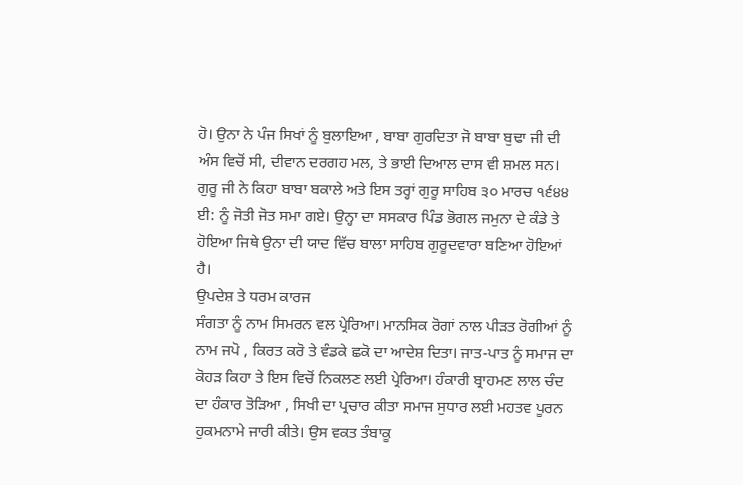ਹੋ। ਉਨਾ ਨੇ ਪੰਜ ਸਿਖਾਂ ਨੂੰ ਬੁਲਾਇਆ , ਬਾਬਾ ਗੁਰਦਿਤਾ ਜੋ ਬਾਬਾ ਬੁਢਾ ਜੀ ਦੀ ਅੰਸ ਵਿਚੋਂ ਸੀ, ਦੀਵਾਨ ਦਰਗਹ ਮਲ, ਤੇ ਭਾਈ ਦਿਆਲ ਦਾਸ ਵੀ ਸ਼ਮਲ ਸਨ। ਗੁਰੂ ਜੀ ਨੇ ਕਿਹਾ ਬਾਬਾ ਬਕਾਲੇ ਅਤੇ ਇਸ ਤਰ੍ਹਾਂ ਗੁਰੂ ਸਾਹਿਬ ੩੦ ਮਾਰਚ ੧੬੪੪ ਈ: ਨੂੰ ਜੋਤੀ ਜੋਤ ਸਮਾ ਗਏ। ਉਨ੍ਹਾ ਦਾ ਸਸਕਾਰ ਪਿੰਡ ਭੋਗਲ ਜਮੁਨਾ ਦੇ ਕੰਡੇ ਤੇ ਹੋਇਆ ਜਿਥੇ ਉਨਾ ਦੀ ਯਾਦ ਵਿੱਚ ਬਾਲਾ ਸਾਹਿਬ ਗੁਰੂਦਵਾਰਾ ਬਣਿਆ ਹੋਇਆਂ ਹੈ।
ਉਪਦੇਸ਼ ਤੇ ਧਰਮ ਕਾਰਜ
ਸੰਗਤਾ ਨੂੰ ਨਾਮ ਸਿਮਰਨ ਵਲ ਪ੍ਰੇਰਿਆ। ਮਾਨਸਿਕ ਰੋਗਾਂ ਨਾਲ ਪੀੜਤ ਰੋਗੀਆਂ ਨੂੰ ਨਾਮ ਜਪੋ , ਕਿਰਤ ਕਰੋ ਤੇ ਵੰਡਕੇ ਛਕੋ ਦਾ ਆਦੇਸ਼ ਦਿਤਾ। ਜਾਤ-ਪਾਤ ਨੂੰ ਸਮਾਜ ਦਾ ਕੋਹੜ ਕਿਹਾ ਤੇ ਇਸ ਵਿਚੋਂ ਨਿਕਲਣ ਲਈ ਪ੍ਰੇਰਿਆ। ਹੰਕਾਰੀ ਬ੍ਰਾਹਮਣ ਲਾਲ ਚੰਦ ਦਾ ਹੰਕਾਰ ਤੋੜਿਆ , ਸਿਖੀ ਦਾ ਪ੍ਰਚਾਰ ਕੀਤਾ ਸਮਾਜ ਸੁਧਾਰ ਲਈ ਮਹਤਵ ਪੂਰਨ ਹੁਕਮਨਾਮੇ ਜਾਰੀ ਕੀਤੇ। ਉਸ ਵਕਤ ਤੰਬਾਕੂ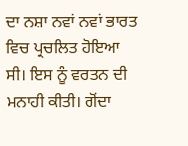ਦਾ ਨਸ਼ਾ ਨਵਾਂ ਨਵਾਂ ਭਾਰਤ ਵਿਚ ਪ੍ਰਚਲਿਤ ਹੋਇਆ ਸੀ। ਇਸ ਨੂੰ ਵਰਤਨ ਦੀ ਮਨਾਹੀ ਕੀਤੀ। ਗੋਂਦਾ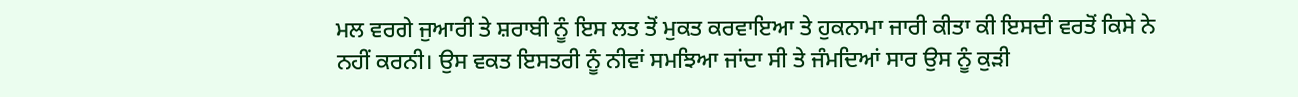ਮਲ ਵਰਗੇ ਜੁਆਰੀ ਤੇ ਸ਼ਰਾਬੀ ਨੂੰ ਇਸ ਲਤ ਤੋਂ ਮੁਕਤ ਕਰਵਾਇਆ ਤੇ ਹੁਕਨਾਮਾ ਜਾਰੀ ਕੀਤਾ ਕੀ ਇਸਦੀ ਵਰਤੋਂ ਕਿਸੇ ਨੇ ਨਹੀਂ ਕਰਨੀ। ਉਸ ਵਕਤ ਇਸਤਰੀ ਨੂੰ ਨੀਵਾਂ ਸਮਝਿਆ ਜਾਂਦਾ ਸੀ ਤੇ ਜੰਮਦਿਆਂ ਸਾਰ ਉਸ ਨੂੰ ਕੁੜੀ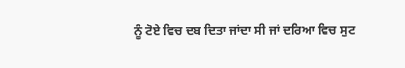ਨੂੰ ਟੋਏ ਵਿਚ ਦਬ ਦਿਤਾ ਜਾਂਦਾ ਸੀ ਜਾਂ ਦਰਿਆ ਵਿਚ ਸੁਟ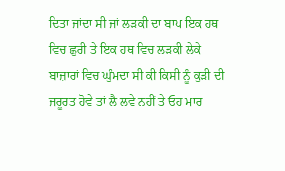ਦਿਤਾ ਜਾਂਦਾ ਸੀ ਜਾਂ ਲੜਕੀ ਦਾ ਬਾਪ ਇਕ ਹਥ ਵਿਚ ਛੁਰੀ ਤੇ ਇਕ ਹਥ ਵਿਚ ਲੜਕੀ ਲੇਕੇ ਬਾਜ਼ਾਰਾਂ ਵਿਚ ਘੁੰਮਦਾ ਸੀ ਕੀ ਕਿਸੀ ਨੂੰ ਕੁੜੀ ਦੀ ਜਰੂਰਤ ਹੋਵੇ ਤਾਂ ਲੈ ਲਵੇ ਨਹੀਂ ਤੇ ਓਹ ਮਾਰ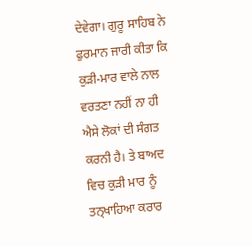ਦੇਵੇਗਾ। ਗੁਰੂ ਸਾਹਿਬ ਨੇ ਫੁਰਮਾਨ ਜਾਰੀ ਕੀਤਾ ਕਿ ਕੁੜੀ-ਮਾਰ ਵਾਲੇ ਨਾਲ ਵਰਤਣਾ ਨਹੀਂ ਨਾ ਹੀ ਐਸੇ ਲੋਕਾਂ ਦੀ ਸੰਗਤ ਕਰਨੀ ਹੈ। ਤੇ ਬਾਅਦ ਵਿਚ ਕੁੜੀ ਮਾਰ ਨੂੰ ਤਨ੍ਖਾਹਿਆ ਕਰਾਰ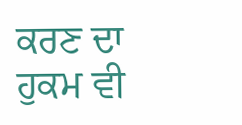ਕਰਣ ਦਾ ਹੁਕਮ ਵੀ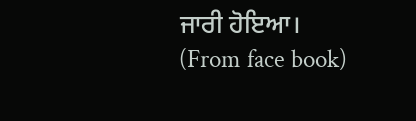ਜਾਰੀ ਹੋਇਆ।
(From face book)